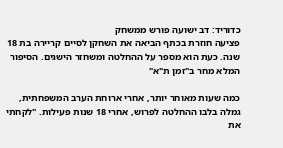כדוריד: דב ישועה פורש ממשחק
פציעה חוזרת בכתף הביאה את השחקן לסיים קריירה בת 18 שנה. כעת הוא מספר על ההחלטה ומשחזר הישגים. הסיפור המלא מחר ב"זמן ת"א"

כמה שעות מאוחר יותר, אחרי ארוחת הערב המשפחתית, גמלה בלבו ההחלטה לפרוש, אחרי 18 שנות פעילות. "לקחתי את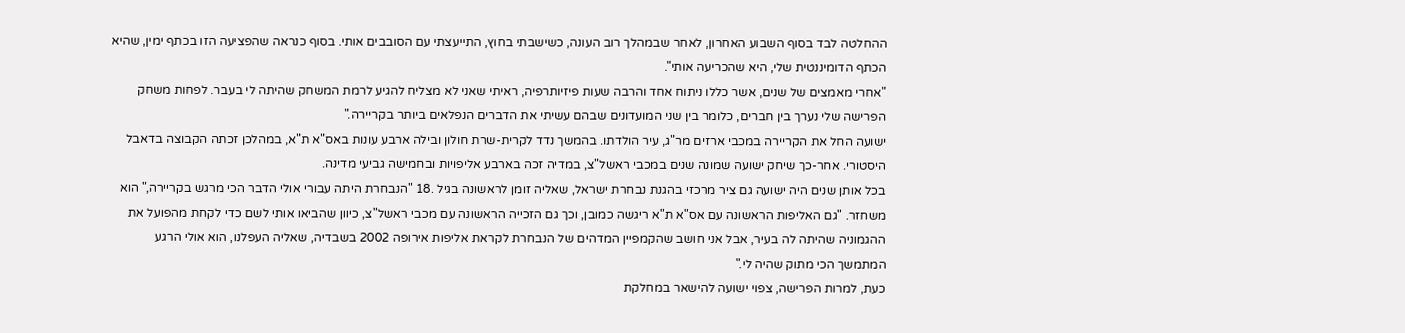ההחלטה לבד בסוף השבוע האחרון, לאחר שבמהלך רוב העונה, כשישבתי בחוץ, התייעצתי עם הסובבים אותי. בסוף כנראה שהפציעה הזו בכתף ימין, שהיא הכתף הדומיננטית שלי, היא שהכריעה אותי".
"אחרי מאמצים של שנים, אשר כללו ניתוח אחד והרבה שעות פיזיותרפיה, ראיתי שאני לא מצליח להגיע לרמת המשחק שהיתה לי בעבר. לפחות משחק הפרישה שלי נערך בין חברים, כלומר בין שני המועדונים שבהם עשיתי את הדברים הנפלאים ביותר בקריירה."
ישועה החל את הקריירה במכבי ארזים מר"ג, עיר הולדתו. בהמשך נדד לקרית-שרת חולון ובילה ארבע עונות באס"א ת"א, במהלכן זכתה הקבוצה בדאבל היסטורי. אחר-כך שיחק ישועה שמונה שנים במכבי ראשל"צ, במדיה זכה בארבע אליפויות ובחמישה גביעי מדינה.
בכל אותן שנים היה ישועה גם ציר מרכזי בהגנת נבחרת ישראל, שאליה זומן לראשונה בגיל .18 "הנבחרת היתה עבורי אולי הדבר הכי מרגש בקריירה," הוא משחזר. "גם האליפות הראשונה עם אס"א ת"א ריגשה כמובן, וכך גם הזכייה הראשונה עם מכבי ראשל"צ, כיוון שהביאו אותי לשם כדי לקחת מהפועל את ההגמוניה שהיתה לה בעיר, אבל אני חושב שהקמפיין המדהים של הנבחרת לקראת אליפות אירופה 2002 בשבדיה, שאליה העפלנו, הוא אולי הרגע המתמשך הכי מתוק שהיה לי."
כעת, למרות הפרישה, צפוי ישועה להישאר במחלקת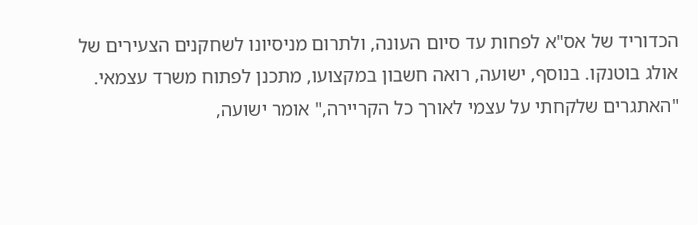הכדוריד של אס"א לפחות עד סיום העונה, ולתרום מניסיונו לשחקנים הצעירים של אולג בוטנקו. בנוסף, ישועה, רואה חשבון במקצועו, מתכנן לפתוח משרד עצמאי.
"האתגרים שלקחתי על עצמי לאורך כל הקריירה," אומר ישועה,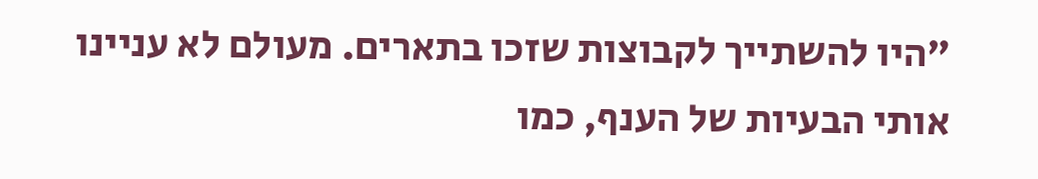"היו להשתייך לקבוצות שזכו בתארים. מעולם לא עניינו אותי הבעיות של הענף, כמו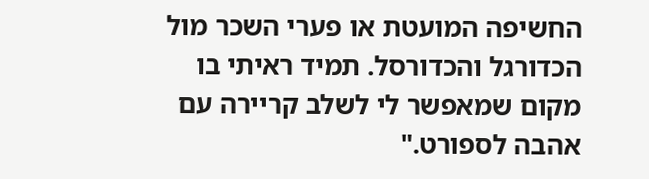החשיפה המועטת או פערי השכר מול הכדורגל והכדורסל. תמיד ראיתי בו מקום שמאפשר לי לשלב קריירה עם אהבה לספורט."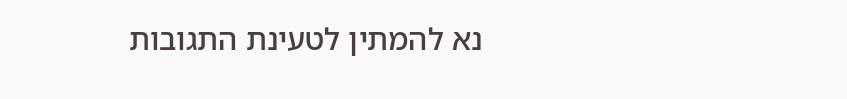נא להמתין לטעינת התגובות